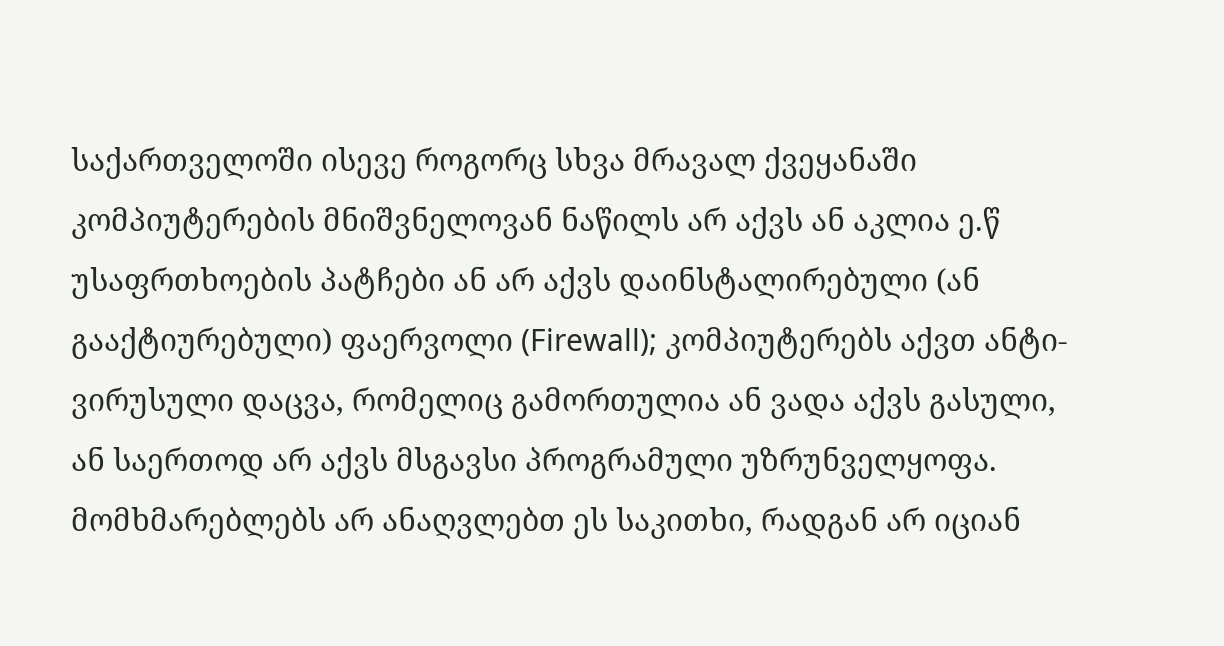საქართველოში ისევე როგორც სხვა მრავალ ქვეყანაში კომპიუტერების მნიშვნელოვან ნაწილს არ აქვს ან აკლია ე.წ უსაფრთხოების პატჩები ან არ აქვს დაინსტალირებული (ან გააქტიურებული) ფაერვოლი (Firewall); კომპიუტერებს აქვთ ანტი-ვირუსული დაცვა, რომელიც გამორთულია ან ვადა აქვს გასული, ან საერთოდ არ აქვს მსგავსი პროგრამული უზრუნველყოფა.
მომხმარებლებს არ ანაღვლებთ ეს საკითხი, რადგან არ იციან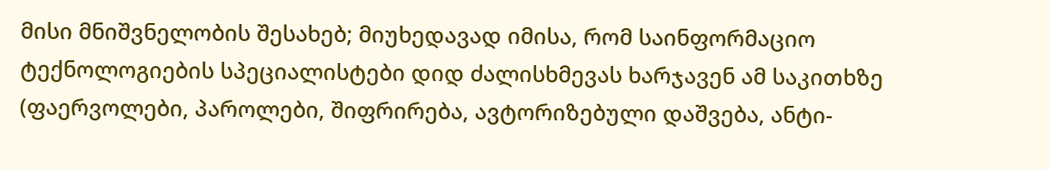მისი მნიშვნელობის შესახებ; მიუხედავად იმისა, რომ საინფორმაციო ტექნოლოგიების სპეციალისტები დიდ ძალისხმევას ხარჯავენ ამ საკითხზე (ფაერვოლები, პაროლები, შიფრირება, ავტორიზებული დაშვება, ანტი-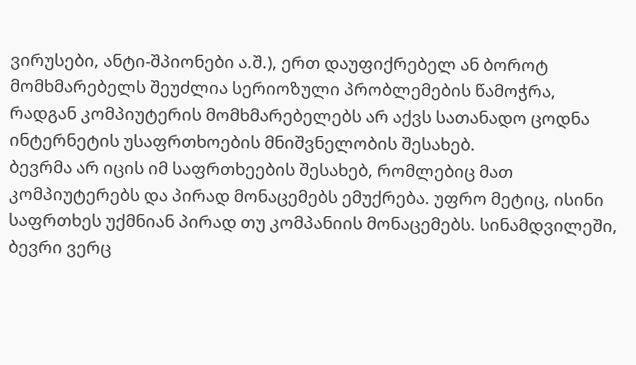ვირუსები, ანტი-შპიონები ა.შ.), ერთ დაუფიქრებელ ან ბოროტ მომხმარებელს შეუძლია სერიოზული პრობლემების წამოჭრა, რადგან კომპიუტერის მომხმარებელებს არ აქვს სათანადო ცოდნა ინტერნეტის უსაფრთხოების მნიშვნელობის შესახებ.
ბევრმა არ იცის იმ საფრთხეების შესახებ, რომლებიც მათ კომპიუტერებს და პირად მონაცემებს ემუქრება. უფრო მეტიც, ისინი საფრთხეს უქმნიან პირად თუ კომპანიის მონაცემებს. სინამდვილეში, ბევრი ვერც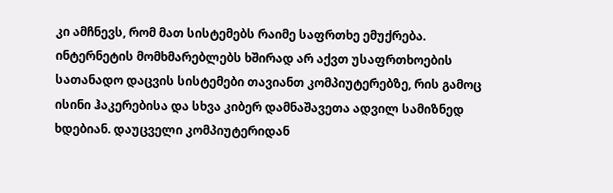კი ამჩნევს, რომ მათ სისტემებს რაიმე საფრთხე ემუქრება. ინტერნეტის მომხმარებლებს ხშირად არ აქვთ უსაფრთხოების სათანადო დაცვის სისტემები თავიანთ კომპიუტერებზე, რის გამოც ისინი ჰაკერებისა და სხვა კიბერ დამნაშავეთა ადვილ სამიზნედ ხდებიან. დაუცველი კომპიუტერიდან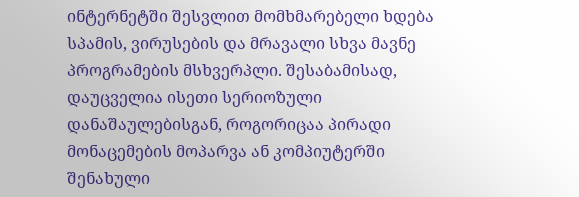ინტერნეტში შესვლით მომხმარებელი ხდება სპამის, ვირუსების და მრავალი სხვა მავნე პროგრამების მსხვერპლი. შესაბამისად, დაუცველია ისეთი სერიოზული დანაშაულებისგან, როგორიცაა პირადი მონაცემების მოპარვა ან კომპიუტერში შენახული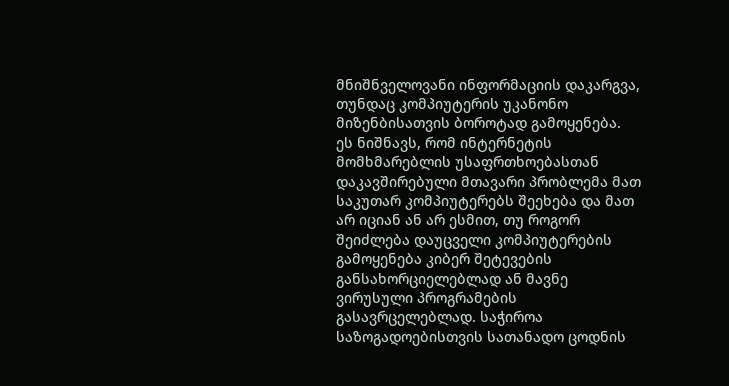მნიშნველოვანი ინფორმაციის დაკარგვა, თუნდაც კომპიუტერის უკანონო მიზენბისათვის ბოროტად გამოყენება.
ეს ნიშნავს, რომ ინტერნეტის მომხმარებლის უსაფრთხოებასთან დაკავშირებული მთავარი პრობლემა მათ საკუთარ კომპიუტერებს შეეხება და მათ არ იციან ან არ ესმით, თუ როგორ შეიძლება დაუცველი კომპიუტერების გამოყენება კიბერ შეტევების განსახორციელებლად ან მავნე ვირუსული პროგრამების გასავრცელებლად. საჭიროა საზოგადოებისთვის სათანადო ცოდნის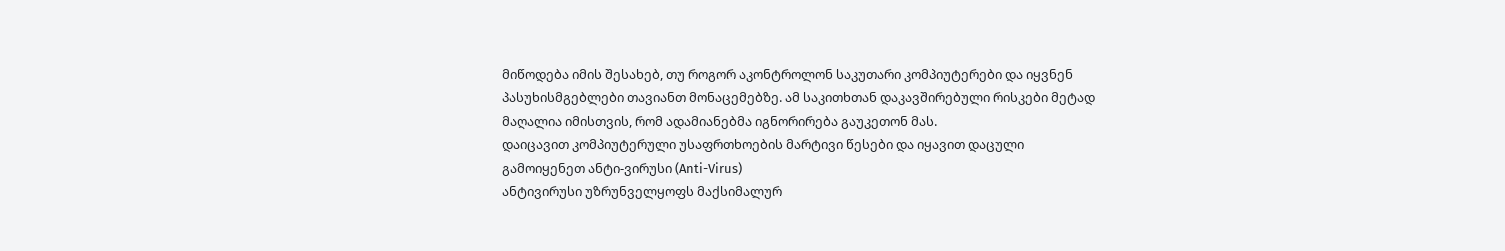მიწოდება იმის შესახებ, თუ როგორ აკონტროლონ საკუთარი კომპიუტერები და იყვნენ პასუხისმგებლები თავიანთ მონაცემებზე. ამ საკითხთან დაკავშირებული რისკები მეტად მაღალია იმისთვის, რომ ადამიანებმა იგნორირება გაუკეთონ მას.
დაიცავით კომპიუტერული უსაფრთხოების მარტივი წესები და იყავით დაცული
გამოიყენეთ ანტი-ვირუსი (Anti-Virus)
ანტივირუსი უზრუნველყოფს მაქსიმალურ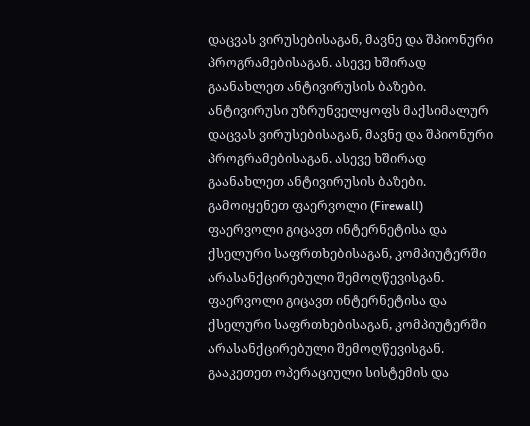დაცვას ვირუსებისაგან, მავნე და შპიონური პროგრამებისაგან. ასევე ხშირად გაანახლეთ ანტივირუსის ბაზები.
ანტივირუსი უზრუნველყოფს მაქსიმალურ დაცვას ვირუსებისაგან, მავნე და შპიონური პროგრამებისაგან. ასევე ხშირად გაანახლეთ ანტივირუსის ბაზები.
გამოიყენეთ ფაერვოლი (Firewall)
ფაერვოლი გიცავთ ინტერნეტისა და ქსელური საფრთხებისაგან, კომპიუტერში არასანქცირებული შემოღწევისგან.
ფაერვოლი გიცავთ ინტერნეტისა და ქსელური საფრთხებისაგან, კომპიუტერში არასანქცირებული შემოღწევისგან.
გააკეთეთ ოპერაციული სისტემის და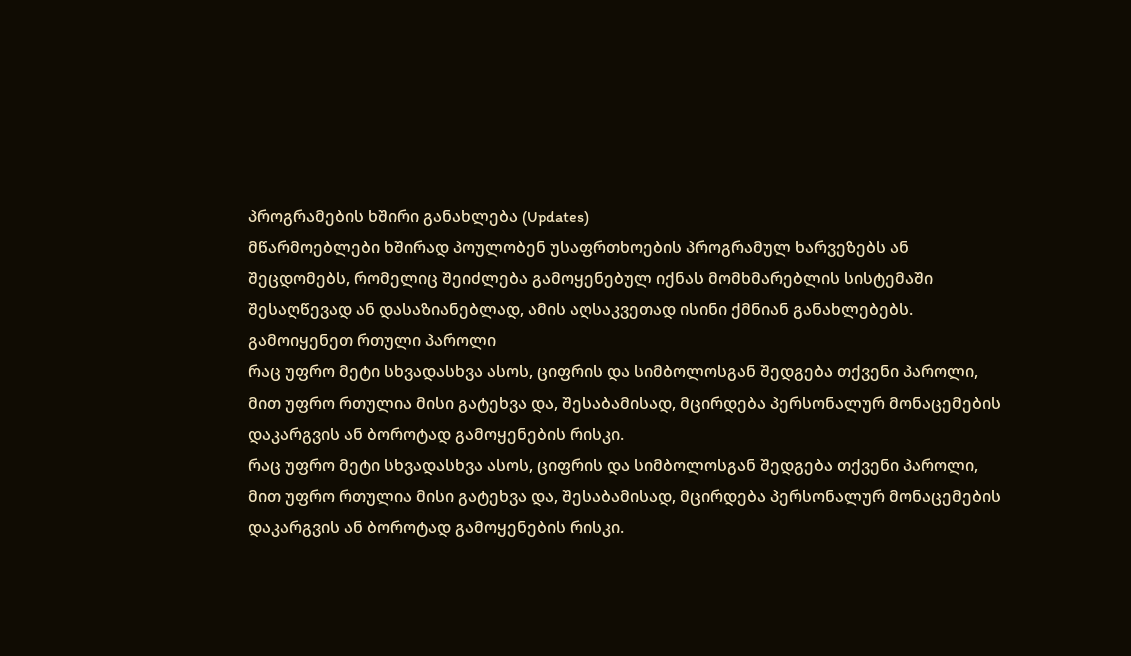პროგრამების ხშირი განახლება (Updates)
მწარმოებლები ხშირად პოულობენ უსაფრთხოების პროგრამულ ხარვეზებს ან შეცდომებს, რომელიც შეიძლება გამოყენებულ იქნას მომხმარებლის სისტემაში შესაღწევად ან დასაზიანებლად, ამის აღსაკვეთად ისინი ქმნიან განახლებებს.
გამოიყენეთ რთული პაროლი
რაც უფრო მეტი სხვადასხვა ასოს, ციფრის და სიმბოლოსგან შედგება თქვენი პაროლი, მით უფრო რთულია მისი გატეხვა და, შესაბამისად, მცირდება პერსონალურ მონაცემების დაკარგვის ან ბოროტად გამოყენების რისკი.
რაც უფრო მეტი სხვადასხვა ასოს, ციფრის და სიმბოლოსგან შედგება თქვენი პაროლი, მით უფრო რთულია მისი გატეხვა და, შესაბამისად, მცირდება პერსონალურ მონაცემების დაკარგვის ან ბოროტად გამოყენების რისკი.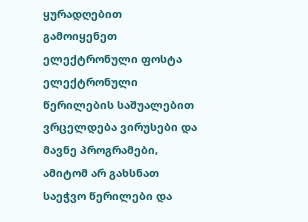ყურადღებით გამოიყენეთ ელექტრონული ფოსტა
ელექტრონული წერილების საშუალებით ვრცელდება ვირუსები და მავნე პროგრამები, ამიტომ არ გახსნათ საეჭვო წერილები და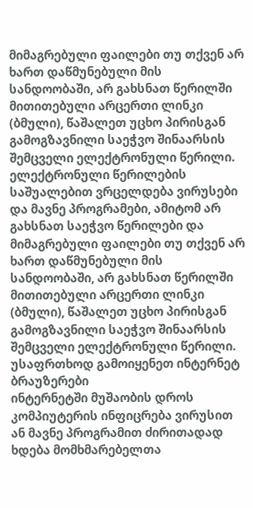მიმაგრებული ფაილები თუ თქვენ არ ხართ დაწმუნებული მის სანდოობაში, არ გახსნათ წერილში მითითებული არცერთი ლინკი (ბმული), წაშალეთ უცხო პირისგან გამოგზავნილი საეჭვო შინაარსის შემცველი ელექტრონული წერილი.
ელექტრონული წერილების საშუალებით ვრცელდება ვირუსები და მავნე პროგრამები, ამიტომ არ გახსნათ საეჭვო წერილები და მიმაგრებული ფაილები თუ თქვენ არ ხართ დაწმუნებული მის სანდოობაში, არ გახსნათ წერილში მითითებული არცერთი ლინკი (ბმული), წაშალეთ უცხო პირისგან გამოგზავნილი საეჭვო შინაარსის შემცველი ელექტრონული წერილი.
უსაფრთხოდ გამოიყენეთ ინტერნეტ ბრაუზერები
ინტერნეტში მუშაობის დროს კომპიუტერის ინფიცრება ვირუსით ან მავნე პროგრამით ძირითადად ხდება მომხმარებელთა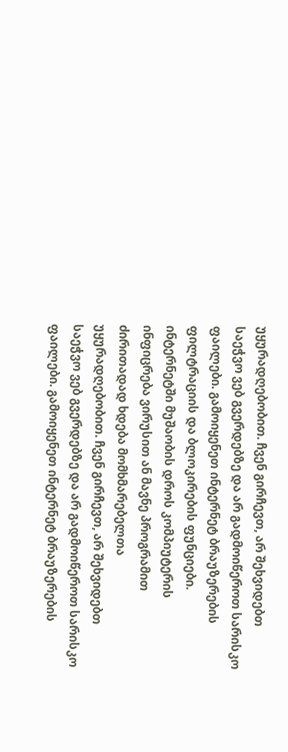უყურადღებობით. ჩვენ გირჩევთ, არ შეხვიდებთ საეჭვო ვებ გვერდებზე და არ გადმოიწეროთ სარისკო ფაილები. გამოიყენეთ ინტერნეტ ბრაუზერების ფილტრაციის და ბლოკირების ფუნციები.
ინტერნეტში მუშაობის დროს კომპიუტერის ინფიცრება ვირუსით ან მავნე პროგრამით ძირითადად ხდება მომხმარებელთა უყურადღებობით. ჩვენ გირჩევთ, არ შეხვიდებთ საეჭვო ვებ გვერდებზე და არ გადმოიწეროთ სარისკო ფაილები. გამოიყენეთ ინტერნეტ ბრაუზერების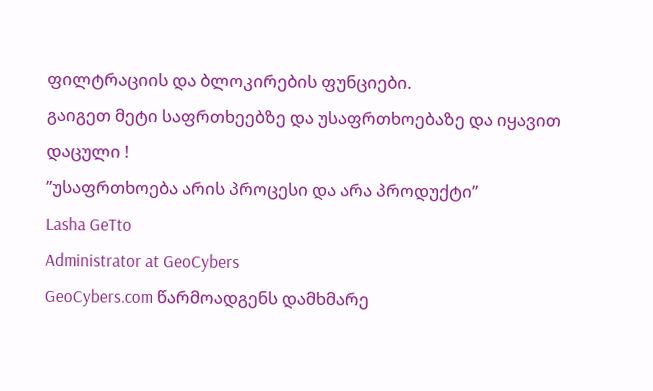ფილტრაციის და ბლოკირების ფუნციები.
გაიგეთ მეტი საფრთხეებზე და უსაფრთხოებაზე და იყავით დაცული !
”უსაფრთხოება არის პროცესი და არა პროდუქტი”
Lasha GeTto
Administrator at GeoCybers
GeoCybers.com წარმოადგენს დამხმარე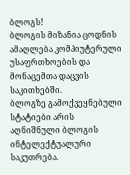ბლოგს!
ბლოგის მიზანია ცოდნის ამაღლება კომპიუტერული უსაფრთხოების და მონაცემთა დაცვის საკითხებში.
ბლოგზე გამოქვეყნებული სტატიები არის აღნიშნული ბლოგის ინტელექტუალური საკუთრება.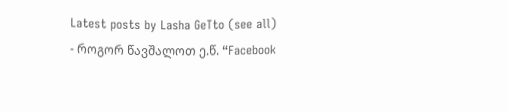Latest posts by Lasha GeTto (see all)
- როგორ წავშალოთ ე.წ. “Facebook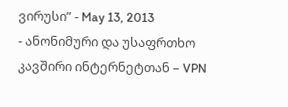ვირუსი” - May 13, 2013
- ანონიმური და უსაფრთხო კავშირი ინტერნეტთან – VPN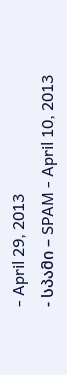- April 29, 2013
- სპამი – SPAM - April 10, 2013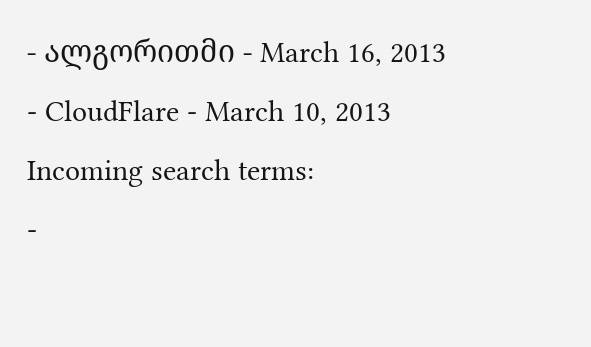- ალგორითმი - March 16, 2013
- CloudFlare - March 10, 2013
Incoming search terms:
-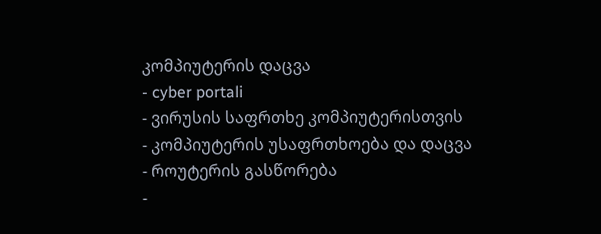კომპიუტერის დაცვა
- cyber portali
- ვირუსის საფრთხე კომპიუტერისთვის
- კომპიუტერის უსაფრთხოება და დაცვა
- როუტერის გასწორება
-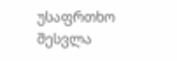უსაფრთხო შესვლა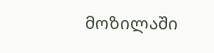მოზილაში